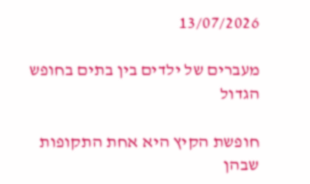13/07/2026

מעברים של ילדים בין בתים בחופש הגדול

חופשת הקיץ היא אחת התקופות שבהן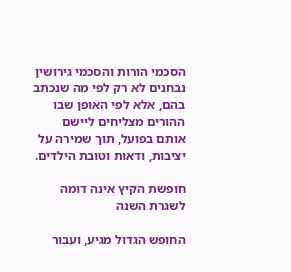הסכמי הורות והסכמי גירושין נבחנים לא רק לפי מה שנכתב בהם, אלא לפי האופן שבו ההורים מצליחים ליישם אותם בפועל, תוך שמירה על יציבות, ודאות וטובת הילדים.

חופשת הקיץ אינה דומה לשגרת השנה

החופש הגדול מגיע, ועבור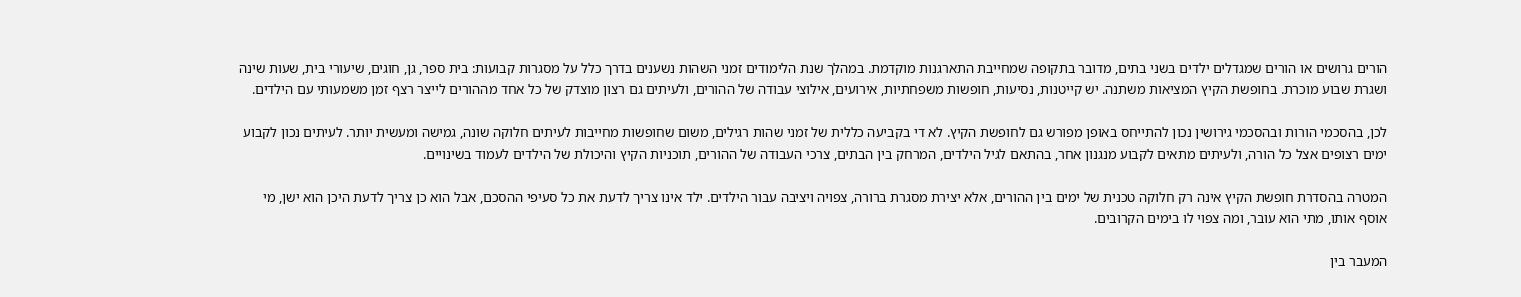הורים גרושים או הורים שמגדלים ילדים בשני בתים, מדובר בתקופה שמחייבת התארגנות מוקדמת. במהלך שנת הלימודים זמני השהות נשענים בדרך כלל על מסגרות קבועות: בית ספר, גן, חוגים, שיעורי בית, שעות שינה ושגרת שבוע מוכרת. בחופשת הקיץ המציאות משתנה. יש קייטנות, נסיעות, חופשות משפחתיות, אירועים, אילוצי עבודה של ההורים, ולעיתים גם רצון מוצדק של כל אחד מההורים לייצר רצף זמן משמעותי עם הילדים.

לכן, בהסכמי הורות ובהסכמי גירושין נכון להתייחס באופן מפורש גם לחופשת הקיץ. לא די בקביעה כללית של זמני שהות רגילים, משום שחופשות מחייבות לעיתים חלוקה שונה, גמישה ומעשית יותר. לעיתים נכון לקבוע ימים רצופים אצל כל הורה, ולעיתים מתאים לקבוע מנגנון אחר, בהתאם לגיל הילדים, המרחק בין הבתים, צרכי העבודה של ההורים, תוכניות הקיץ והיכולת של הילדים לעמוד בשינויים.

המטרה בהסדרת חופשת הקיץ אינה רק חלוקה טכנית של ימים בין ההורים, אלא יצירת מסגרת ברורה, צפויה ויציבה עבור הילדים. ילד אינו צריך לדעת את כל סעיפי ההסכם, אבל הוא כן צריך לדעת היכן הוא ישן, מי אוסף אותו, מתי הוא עובר, ומה צפוי לו בימים הקרובים.

המעבר בין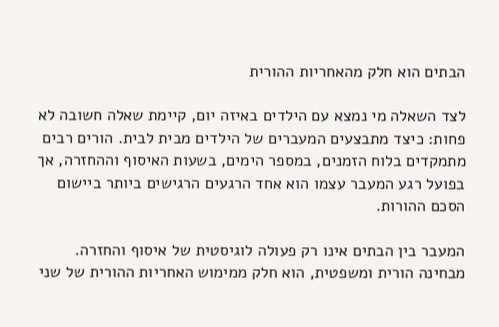הבתים הוא חלק מהאחריות ההורית

לצד השאלה מי נמצא עם הילדים באיזה יום, קיימת שאלה חשובה לא פחות: כיצד מתבצעים המעברים של הילדים מבית לבית. הורים רבים מתמקדים בלוח הזמנים, במספר הימים, בשעות האיסוף וההחזרה, אך בפועל רגע המעבר עצמו הוא אחד הרגעים הרגישים ביותר ביישום הסכם ההורות.

המעבר בין הבתים אינו רק פעולה לוגיסטית של איסוף והחזרה. מבחינה הורית ומשפטית, הוא חלק ממימוש האחריות ההורית של שני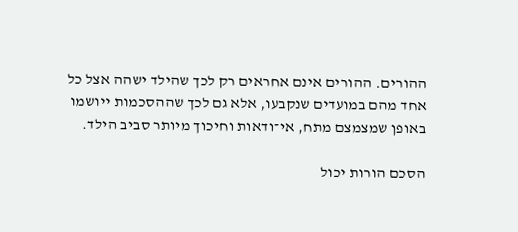ההורים. ההורים אינם אחראים רק לכך שהילד ישהה אצל כל אחד מהם במועדים שנקבעו, אלא גם לכך שההסכמות ייושמו באופן שמצמצם מתח, אי־ודאות וחיכוך מיותר סביב הילד.

הסכם הורות יכול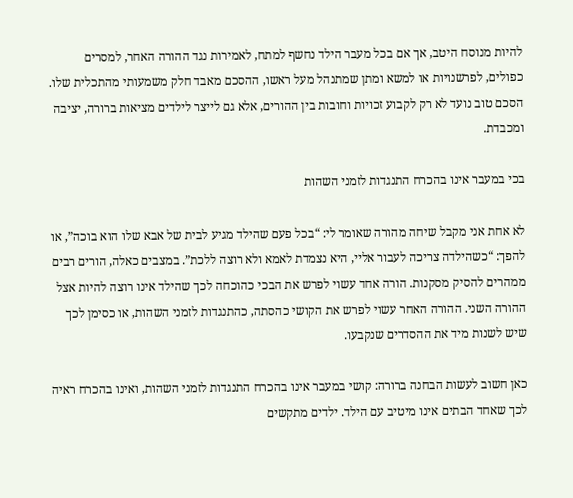להיות מנוסח היטב, אך אם בכל מעבר הילד נחשף למתח, לאמירות נגד ההורה האחר, למסרים כפולים, לפרשנויות או למשא ומתן שמתנהל מעל ראשו, ההסכם מאבד חלק משמעותי מהתכלית שלו. הסכם טוב נועד לא רק לקבוע זכויות וחובות בין ההורים, אלא גם לייצר לילדים מציאות ברורה, יציבה ומכבדת.

בכי במעבר אינו בהכרח התנגדות לזמני השהות

לא אחת אני מקבל שיחה מהורה שאומר לי: “בכל פעם שהילד מגיע לבית של אבא שלו הוא בוכה”, או להפך: “כשהילדה צריכה לעבור אליי, היא נצמדת לאמא ולא רוצה ללכת”. במצבים כאלה, הורים רבים ממהרים להסיק מסקנות. הורה אחד עשוי לפרש את הבכי כהוכחה לכך שהילד אינו רוצה להיות אצל ההורה השני. ההורה האחר עשוי לפרש את הקושי כהסתה, כהתנגדות לזמני השהות, או כסימן לכך שיש לשנות מיד את ההסדרים שנקבעו.

כאן חשוב לעשות הבחנה ברורה: קושי במעבר אינו בהכרח התנגדות לזמני השהות, ואינו בהכרח ראיה לכך שאחד הבתים אינו מיטיב עם הילד. ילדים מתקשים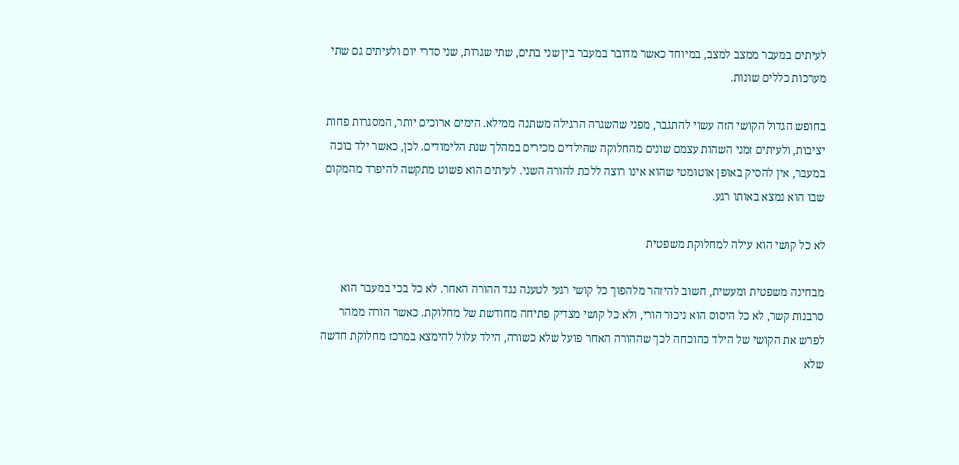לעיתים במעבר ממצב למצב, במיוחד כאשר מדובר במעבר בין שני בתים, שתי שגרות, שני סדרי יום ולעיתים גם שתי מערכות כללים שונות.

בחופש הגדול הקושי הזה עשוי להתגבר, מפני שהשגרה הרגילה משתנה ממילא. הימים ארוכים יותר, המסגרות פחות יציבות, ולעיתים זמני השהות עצמם שונים מהחלוקה שהילדים מכירים במהלך שנת הלימודים. לכן, כאשר ילד בוכה במעבר, אין להסיק באופן אוטומטי שהוא אינו רוצה ללכת להורה השני. לעיתים הוא פשוט מתקשה להיפרד מהמקום שבו הוא נמצא באותו רגע.

לא כל קושי הוא עילה למחלוקת משפטית

מבחינה משפטית ומעשית, חשוב להיזהר מלהפוך כל קושי רגעי לטענה נגד ההורה האחר. לא כל בכי במעבר הוא סרבנות קשר, לא כל היסוס הוא ניכור הורי, ולא כל קושי מצדיק פתיחה מחודשת של מחלוקת. כאשר הורה ממהר לפרש את הקושי של הילד כהוכחה לכך שההורה האחר פועל שלא כשורה, הילד עלול להימצא במרכז מחלוקת חדשה שלא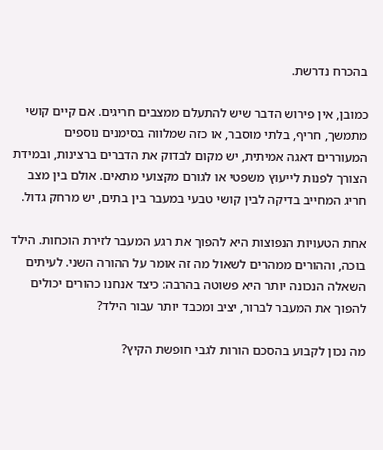בהכרח נדרשת.

כמובן, אין פירוש הדבר שיש להתעלם ממצבים חריגים. אם קיים קושי מתמשך, חריף, בלתי מוסבר, או כזה שמלווה בסימנים נוספים המעוררים דאגה אמיתית, יש מקום לבדוק את הדברים ברצינות, ובמידת הצורך לפנות לייעוץ משפטי או לגורם מקצועי מתאים. אולם בין מצב חריג המחייב בדיקה לבין קושי טבעי במעבר בין בתים, יש מרחק גדול.

אחת הטעויות הנפוצות היא להפוך את רגע המעבר לזירת הוכחות. הילד בוכה, וההורים ממהרים לשאול מה זה אומר על ההורה השני. לעיתים השאלה הנכונה יותר היא פשוטה בהרבה: כיצד אנחנו כהורים יכולים להפוך את המעבר לברור, יציב ומכבד יותר עבור הילד?

מה נכון לקבוע בהסכם הורות לגבי חופשת הקיץ?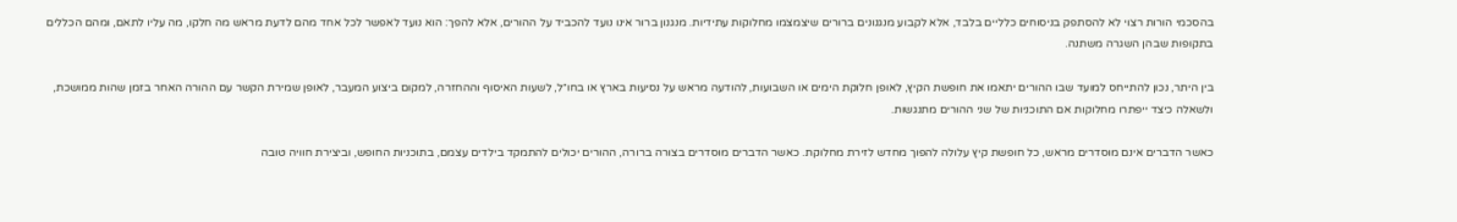בהסכמי הורות רצוי לא להסתפק בניסוחים כלליים בלבד, אלא לקבוע מנגנונים ברורים שיצמצמו מחלוקות עתידיות. מנגנון ברור אינו נועד להכביד על ההורים, אלא להפך: הוא נועד לאפשר לכל אחד מהם לדעת מראש מה חלקו, מה עליו לתאם, ומהם הכללים בתקופות שבהן השגרה משתנה.

בין היתר, נכון להתייחס למועד שבו ההורים יתאמו את חופשת הקיץ, לאופן חלוקת הימים או השבועות, להודעה מראש על נסיעות בארץ או בחו״ל, לשעות האיסוף וההחזרה, למקום ביצוע המעבר, לאופן שמירת הקשר עם ההורה האחר בזמן שהות ממושכת, ולשאלה כיצד ייפתרו מחלוקות אם התוכניות של שני ההורים מתנגשות.

כאשר הדברים אינם מוסדרים מראש, כל חופשת קיץ עלולה להפוך מחדש לזירת מחלוקת. כאשר הדברים מוסדרים בצורה ברורה, ההורים יכולים להתמקד בילדים עצמם, בתוכניות החופש, וביצירת חוויה טובה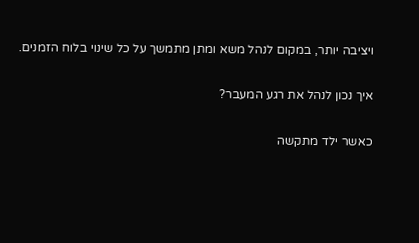ויציבה יותר, במקום לנהל משא ומתן מתמשך על כל שינוי בלוח הזמנים.

איך נכון לנהל את רגע המעבר?

כאשר ילד מתקשה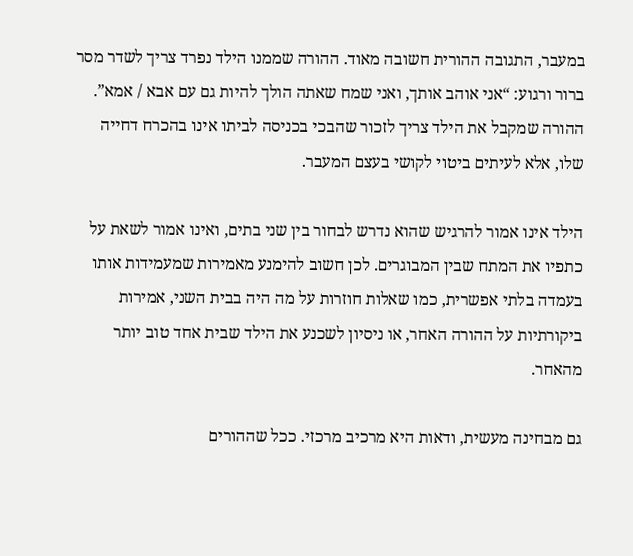במעבר, התגובה ההורית חשובה מאוד. ההורה שממנו הילד נפרד צריך לשדר מסר ברור ורגוע: “אני אוהב אותך, ואני שמח שאתה הולך להיות גם עם אבא / אמא”. ההורה שמקבל את הילד צריך לזכור שהבכי בכניסה לביתו אינו בהכרח דחייה שלו, אלא לעיתים ביטוי לקושי בעצם המעבר.

הילד אינו אמור להרגיש שהוא נדרש לבחור בין שני בתים, ואינו אמור לשאת על כתפיו את המתח שבין המבוגרים. לכן חשוב להימנע מאמירות שמעמידות אותו בעמדה בלתי אפשרית, כמו שאלות חוזרות על מה היה בבית השני, אמירות ביקורתיות על ההורה האחר, או ניסיון לשכנע את הילד שבית אחד טוב יותר מהאחר.

גם מבחינה מעשית, ודאות היא מרכיב מרכזי. ככל שההורים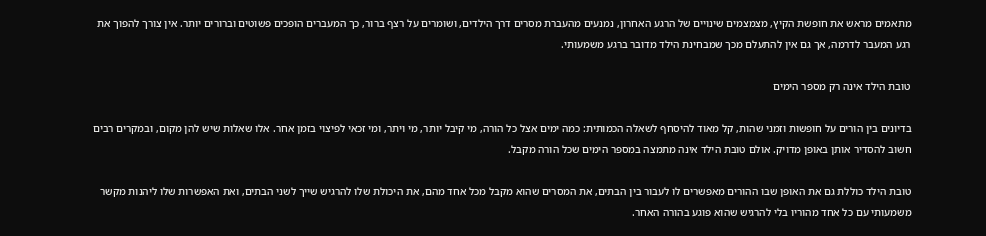מתאמים מראש את חופשת הקיץ, מצמצמים שינויים של הרגע האחרון, נמנעים מהעברת מסרים דרך הילדים, ושומרים על רצף ברור, כך המעברים הופכים פשוטים וברורים יותר. אין צורך להפוך את רגע המעבר לדרמה, אך גם אין להתעלם מכך שמבחינת הילד מדובר ברגע משמעותי.

טובת הילד אינה רק מספר הימים

בדיונים בין הורים על חופשות וזמני שהות, קל מאוד להיסחף לשאלה הכמותית: כמה ימים אצל כל הורה, מי קיבל יותר, מי ויתר, ומי זכאי לפיצוי בזמן אחר. אלו שאלות שיש להן מקום, ובמקרים רבים חשוב להסדיר אותן באופן מדויק. אולם טובת הילד אינה מתמצה במספר הימים שכל הורה מקבל.

טובת הילד כוללת גם את האופן שבו ההורים מאפשרים לו לעבור בין הבתים, את המסרים שהוא מקבל מכל אחד מהם, את היכולת שלו להרגיש שייך לשני הבתים, ואת האפשרות שלו ליהנות מקשר משמעותי עם כל אחד מהוריו בלי להרגיש שהוא פוגע בהורה האחר.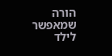הורה שמאפשר לילד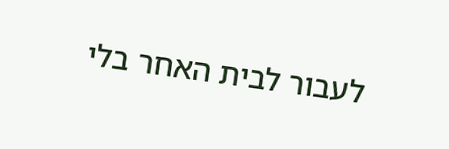לעבור לבית האחר בלי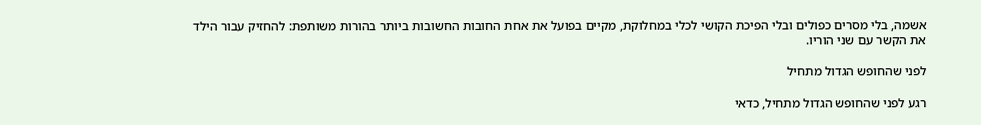אשמה, בלי מסרים כפולים ובלי הפיכת הקושי לכלי במחלוקת, מקיים בפועל את אחת החובות החשובות ביותר בהורות משותפת: להחזיק עבור הילד את הקשר עם שני הוריו.

לפני שהחופש הגדול מתחיל

רגע לפני שהחופש הגדול מתחיל, כדאי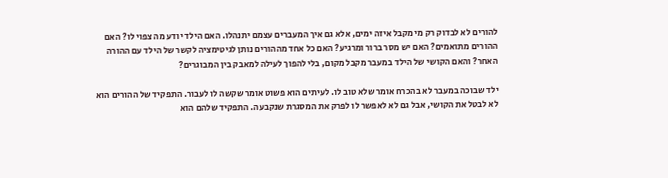להורים לא לבדוק רק מי מקבל איזה ימים, אלא גם איך המעברים עצמם יתנהלו. האם הילד יודע מה צפוי לו? האם ההורים מתואמים? האם יש מסר ברור ומרגיע? האם כל אחד מההורים נותן לגיטימציה לקשר של הילד עם ההורה האחר? והאם הקושי של הילד במעבר מקבל מקום, בלי להפוך לעילה למאבק בין המבוגרים?

ילד שבוכה במעבר לא בהכרח אומר שלא טוב לו. לעיתים הוא פשוט אומר שקשה לו לעבור. התפקיד של ההורים הוא לא לבטל את הקושי, אבל גם לא לאפשר לו לפרק את המסגרת שנקבעה. התפקיד שלהם הוא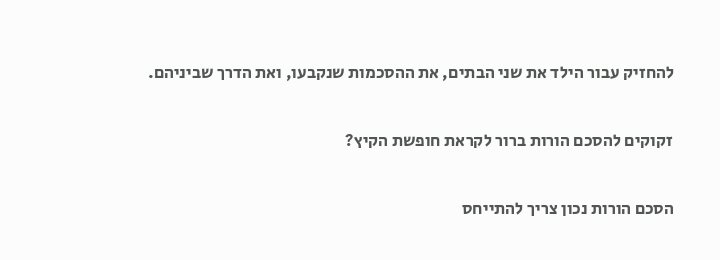להחזיק עבור הילד את שני הבתים, את ההסכמות שנקבעו, ואת הדרך שביניהם.

זקוקים להסכם הורות ברור לקראת חופשת הקיץ?

הסכם הורות נכון צריך להתייחס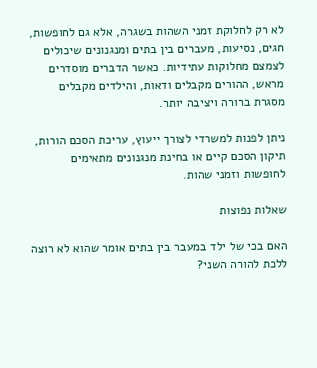לא רק לחלוקת זמני השהות בשגרה, אלא גם לחופשות, חגים, נסיעות, מעברים בין בתים ומנגנונים שיכולים לצמצם מחלוקות עתידיות. כאשר הדברים מוסדרים מראש, ההורים מקבלים ודאות, והילדים מקבלים מסגרת ברורה ויציבה יותר.

ניתן לפנות למשרדי לצורך ייעוץ, עריכת הסכם הורות, תיקון הסכם קיים או בחינת מנגנונים מתאימים לחופשות וזמני שהות.

שאלות נפוצות

האם בכי של ילד במעבר בין בתים אומר שהוא לא רוצה ללכת להורה השני?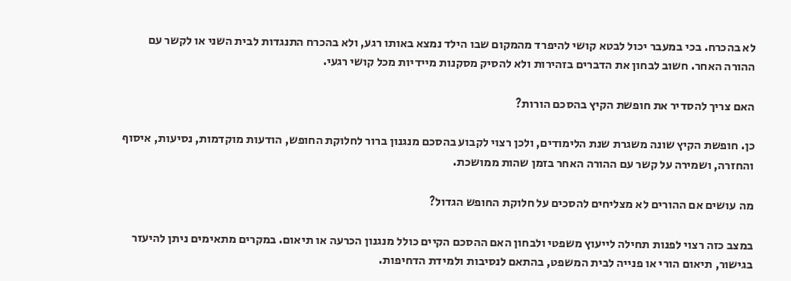לא בהכרח. בכי במעבר יכול לבטא קושי להיפרד מהמקום שבו הילד נמצא באותו רגע, ולא בהכרח התנגדות לבית השני או לקשר עם ההורה האחר. חשוב לבחון את הדברים בזהירות ולא להסיק מסקנות מיידיות מכל קושי רגעי.

האם צריך להסדיר את חופשת הקיץ בהסכם הורות?

כן. חופשת הקיץ שונה משגרת שנת הלימודים, ולכן רצוי לקבוע בהסכם מנגנון ברור לחלוקת החופש, הודעות מוקדמות, נסיעות, איסוף והחזרה, ושמירה על קשר עם ההורה האחר בזמן שהות ממושכת.

מה עושים אם ההורים לא מצליחים להסכים על חלוקת החופש הגדול?

במצב כזה רצוי לפנות תחילה לייעוץ משפטי ולבחון האם ההסכם הקיים כולל מנגנון הכרעה או תיאום. במקרים מתאימים ניתן להיעזר בגישור, תיאום הורי או פנייה לבית המשפט, בהתאם לנסיבות ולמידת הדחיפות.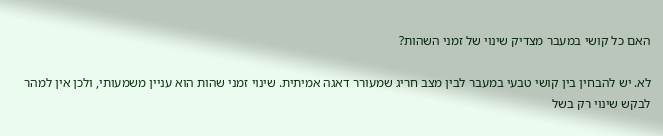האם כל קושי במעבר מצדיק שינוי של זמני השהות?

לא. יש להבחין בין קושי טבעי במעבר לבין מצב חריג שמעורר דאגה אמיתית. שינוי זמני שהות הוא עניין משמעותי, ולכן אין למהר לבקש שינוי רק בשל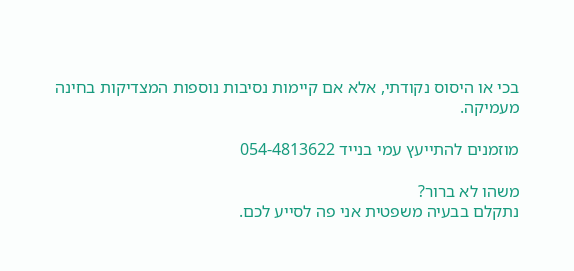בכי או היסוס נקודתי, אלא אם קיימות נסיבות נוספות המצדיקות בחינה מעמיקה.

מוזמנים להתייעץ עמי בנייד 054-4813622

משהו לא ברור?
נתקלם בבעיה משפטית אני פה לסייע לכם.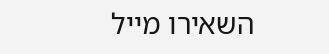השאירו מייל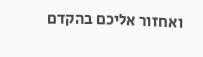ואחזור אליכם בהקדם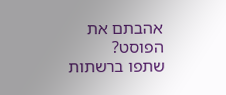אהבתם את הפוסט?
שתפו ברשתות